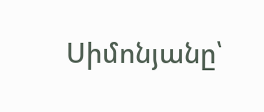Սիմոնյանը՝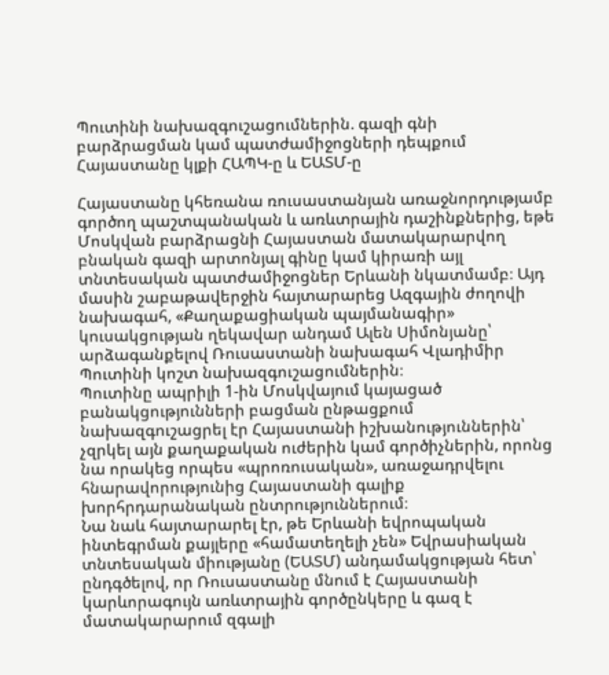Պուտինի նախազգուշացումներին. գազի գնի բարձրացման կամ պատժամիջոցների դեպքում Հայաստանը կլքի ՀԱՊԿ-ը և ԵԱՏՄ-ը

Հայաստանը կհեռանա ռուսաստանյան առաջնորդությամբ գործող պաշտպանական և առևտրային դաշինքներից, եթե Մոսկվան բարձրացնի Հայաստան մատակարարվող բնական գազի արտոնյալ գինը կամ կիրառի այլ տնտեսական պատժամիջոցներ Երևանի նկատմամբ։ Այդ մասին շաբաթավերջին հայտարարեց Ազգային ժողովի նախագահ, «Քաղաքացիական պայմանագիր» կուսակցության ղեկավար անդամ Ալեն Սիմոնյանը՝ արձագանքելով Ռուսաստանի նախագահ Վլադիմիր Պուտինի կոշտ նախազգուշացումներին։
Պուտինը ապրիլի 1-ին Մոսկվայում կայացած բանակցությունների բացման ընթացքում նախազգուշացրել էր Հայաստանի իշխանություններին՝ չզրկել այն քաղաքական ուժերին կամ գործիչներին, որոնց նա որակեց որպես «պրոռուսական», առաջադրվելու հնարավորությունից Հայաստանի գալիք խորհրդարանական ընտրություններում։
Նա նաև հայտարարել էր, թե Երևանի եվրոպական ինտեգրման քայլերը «համատեղելի չեն» Եվրասիական տնտեսական միությանը (ԵԱՏՄ) անդամակցության հետ՝ ընդգծելով, որ Ռուսաստանը մնում է Հայաստանի կարևորագույն առևտրային գործընկերը և գազ է մատակարարում զգալի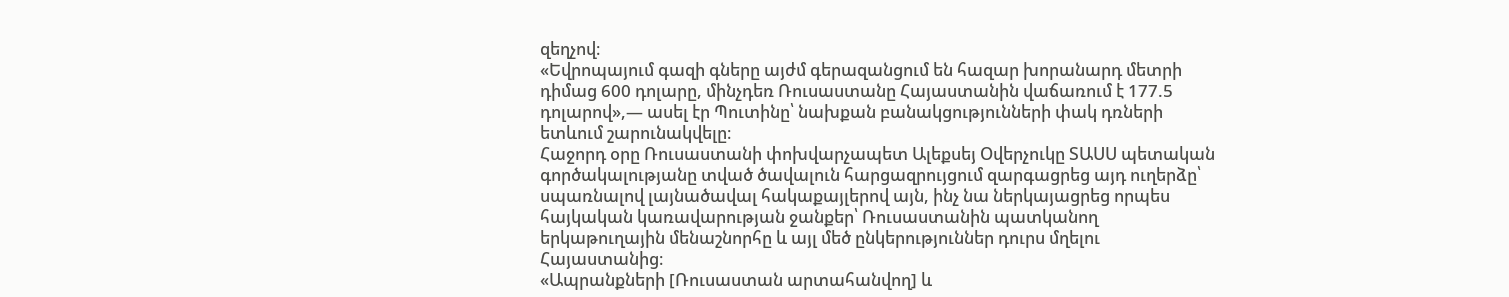զեղչով։
«Եվրոպայում գազի գները այժմ գերազանցում են հազար խորանարդ մետրի դիմաց 600 դոլարը, մինչդեռ Ռուսաստանը Հայաստանին վաճառում է 177.5 դոլարով»,— ասել էր Պուտինը՝ նախքան բանակցությունների փակ դռների ետևում շարունակվելը։
Հաջորդ օրը Ռուսաստանի փոխվարչապետ Ալեքսեյ Օվերչուկը ՏԱՍՍ պետական գործակալությանը տված ծավալուն հարցազրույցում զարգացրեց այդ ուղերձը՝ սպառնալով լայնածավալ հակաքայլերով այն, ինչ նա ներկայացրեց որպես հայկական կառավարության ջանքեր՝ Ռուսաստանին պատկանող երկաթուղային մենաշնորհը և այլ մեծ ընկերություններ դուրս մղելու Հայաստանից։
«Ապրանքների [Ռուսաստան արտահանվող] և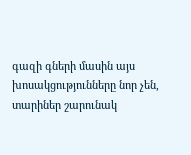գազի գների մասին այս խոսակցությունները նոր չեն, տարիներ շարունակ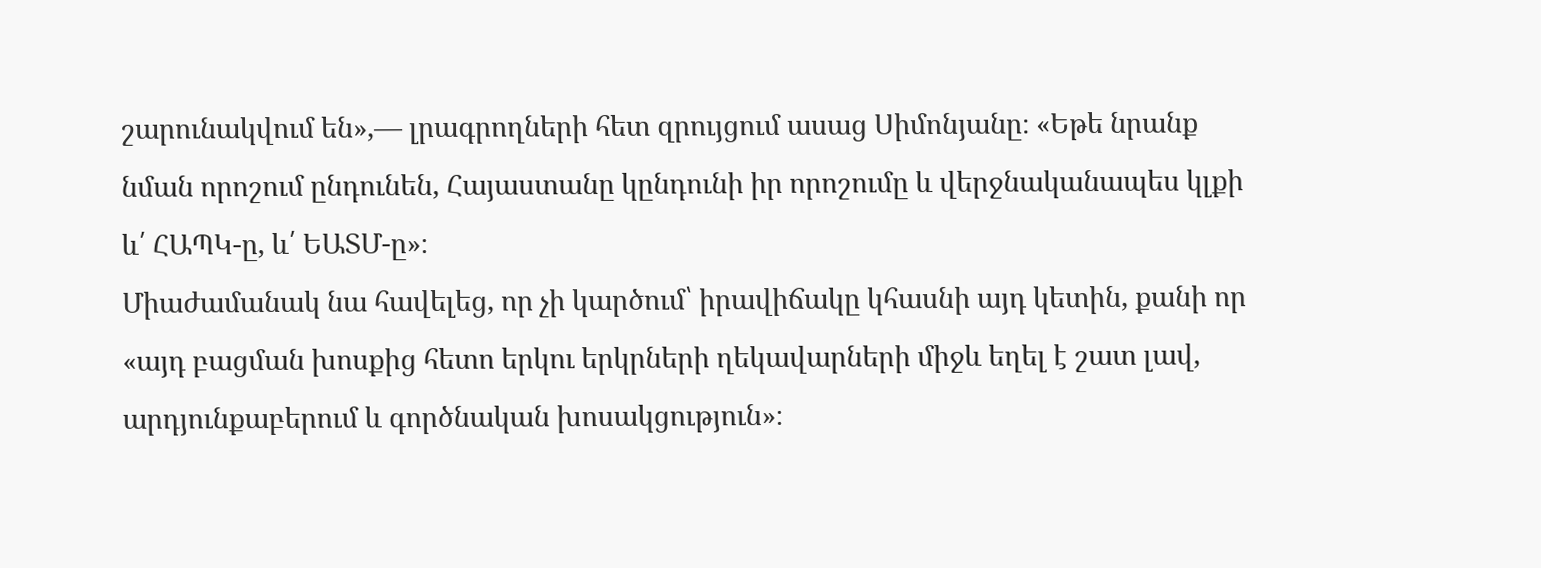շարունակվում են»,— լրագրողների հետ զրույցում ասաց Սիմոնյանը։ «Եթե նրանք նման որոշում ընդունեն, Հայաստանը կընդունի իր որոշումը և վերջնականապես կլքի և՛ ՀԱՊԿ-ը, և՛ ԵԱՏՄ-ը»։
Միաժամանակ նա հավելեց, որ չի կարծում՝ իրավիճակը կհասնի այդ կետին, քանի որ «այդ բացման խոսքից հետո երկու երկրների ղեկավարների միջև եղել է շատ լավ, արդյունքաբերում և գործնական խոսակցություն»։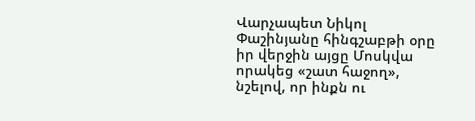Վարչապետ Նիկոլ Փաշինյանը հինգշաբթի օրը իր վերջին այցը Մոսկվա որակեց «շատ հաջող», նշելով, որ ինքն ու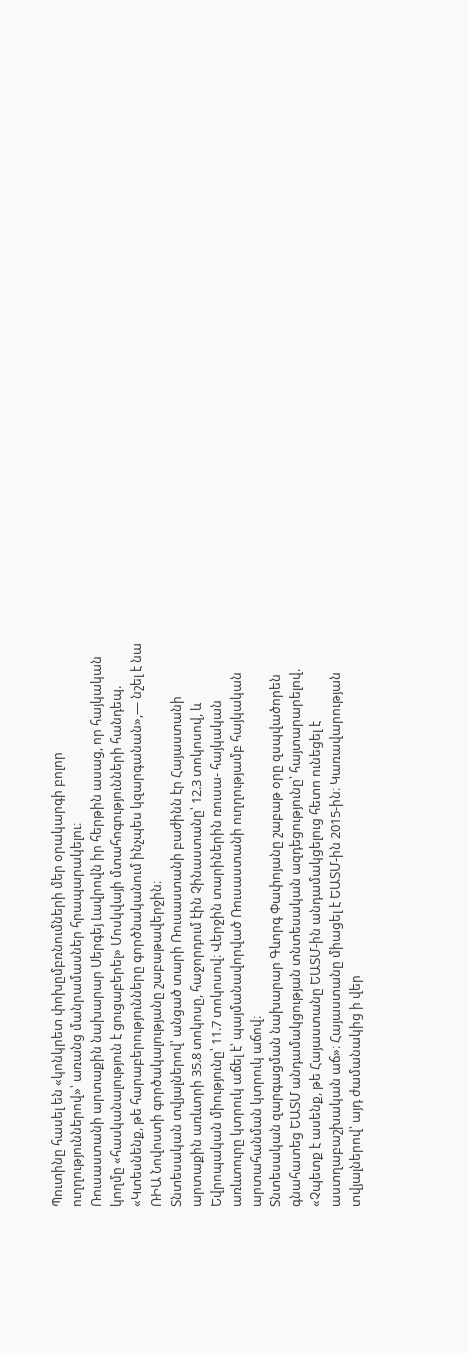Պուտինը հասել են «կոնկրետ փոխըմբռնումների մեր օրակարգի բոլոր ուղղություններով»՝ առանց մանրամասներ հրապարակելու։
Ռուսաստանի արտաքին նախարար Սերգեյ Լավրովն իր հերթին ասաց, որ հայկական կողմը «հասկանալություն է ցուցաբերել» Մոսկվայի մտահոգությունների հանդեպ. «Կտեսնենք, թե հարաբերությունները գործնականում ինչպես կզարգանան»,— նշել է նա ՌԻԱ Նովոստի գործակալությանը շաբաթավերջին։
Տնտեսական տվյալներով՝ անցած տարի Ռուսաստանի բաժինն էր Հայաստանի արտաքին առևտրի 35.8 տոկոսը, հաջորդում էին Չինաստանը՝ 12.3 տոկոսով, և Եվրոպական միությունը՝ 11.7 տոկոսով։ Վերջին տարիներին ռուսա- հայկական առևտուրը կտրուկ աճել է՝ պայմանավորված Ռուսաստանի ուղղությամբ հայկական արտահանման կտրուկ աճով։
Տնտեսական զարգացման նախարար Գևորգ Փափոյանը շաբաթ օրը զսպվածորեն գնահատեց ԵԱՏՄ անդամակցության տնտեսական ազդեցությունը՝ հայտարարելով. «Չպետք է ասենք, թե Հայաստանը ԵԱՏՄ-ին անդամակցելուց հետո ունեցել է աստղաբաշխական աճ»։ Հայաստանը միացել է ԵԱՏՄ-ին 2015-ին։ Կառավարության տվյալներով՝ այդ ժամանակից ի վեր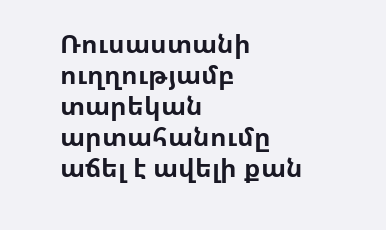Ռուսաստանի ուղղությամբ տարեկան արտահանումը աճել է ավելի քան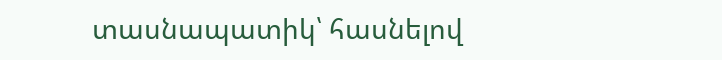տասնապատիկ՝ հասնելով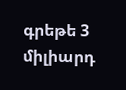գրեթե 3 միլիարդ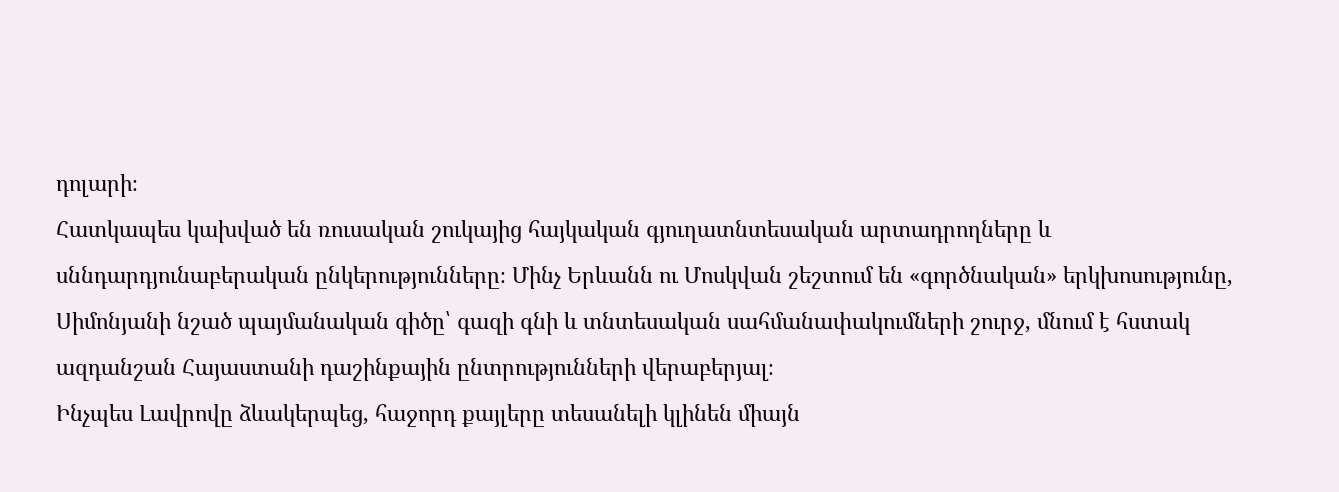դոլարի։
Հատկապես կախված են ռուսական շուկայից հայկական գյուղատնտեսական արտադրողները և սննդարդյունաբերական ընկերությունները։ Մինչ Երևանն ու Մոսկվան շեշտում են «գործնական» երկխոսությունը, Սիմոնյանի նշած պայմանական գիծը՝ գազի գնի և տնտեսական սահմանափակումների շուրջ, մնում է հստակ ազդանշան Հայաստանի դաշինքային ընտրությունների վերաբերյալ։
Ինչպես Լավրովը ձևակերպեց, հաջորդ քայլերը տեսանելի կլինեն միայն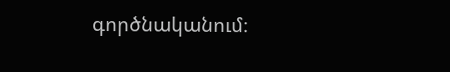գործնականում։